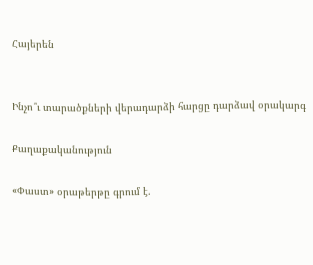Հայերեն


Ինչո՞ւ տարածքների վերադարձի հարցը դարձավ օրակարգ

Քաղաքականություն

«Փաստ» օրաթերթը գրում է.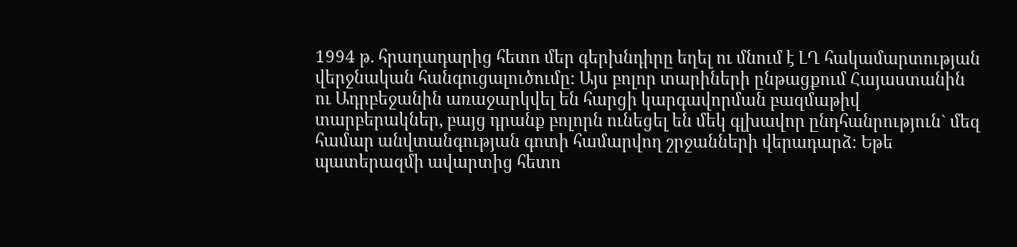1994 թ. հրադադարից հետո մեր գերխնդիրը եղել ու մնում է ԼՂ հակամարտության վերջնական հանգուցալուծումը: Այս բոլոր տարիների ընթացքում Հայաստանին ու Ադրբեջանին առաջարկվել են հարցի կարգավորման բազմաթիվ տարբերակներ, բայց դրանք բոլորն ունեցել են մեկ գլխավոր ընդհանրություն` մեզ համար անվտանգության գոտի համարվող շրջանների վերադարձ: Եթե պատերազմի ավարտից հետո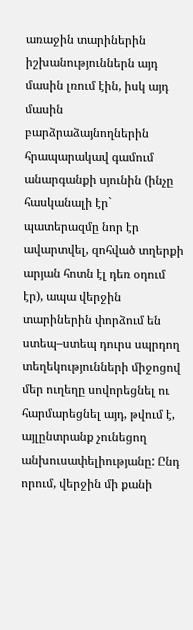առաջին տարիներին իշխանություններն այդ մասին լռում էին, իսկ այդ մասին բարձրաձայնողներին հրապարակավ գամում անարգանքի սյունին (ինչը հասկանալի էր` պատերազմը նոր էր ավարտվել, զոհված տղերքի արյան հոտն էլ դեռ օդում էր), ապա վերջին տարիներին փորձում են ստեպ–ստեպ դուրս սպրդող տեղեկությունների միջոցով մեր ուղեղը սովորեցնել ու հարմարեցնել այդ, թվում է, այլընտրանք չունեցող անխուսափելիությանը: Ընդ որում, վերջին մի քանի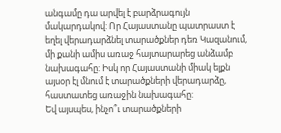անգամը դա արվել է բարձրագույն մակարդակով: Որ Հայաստանը պատրաստ է եղել վերադարձնել տարածքներ դեռ Կազանում, մի քանի ամիս առաջ հայտարարեց անձամբ նախագահը: Իսկ որ Հայաստանի միակ ելքն այսօր էլ մնում է տարածքների վերադարձը, հաստատեց առաջին նախագահը:
Եվ այսպես, ինչո՞ւ տարածքների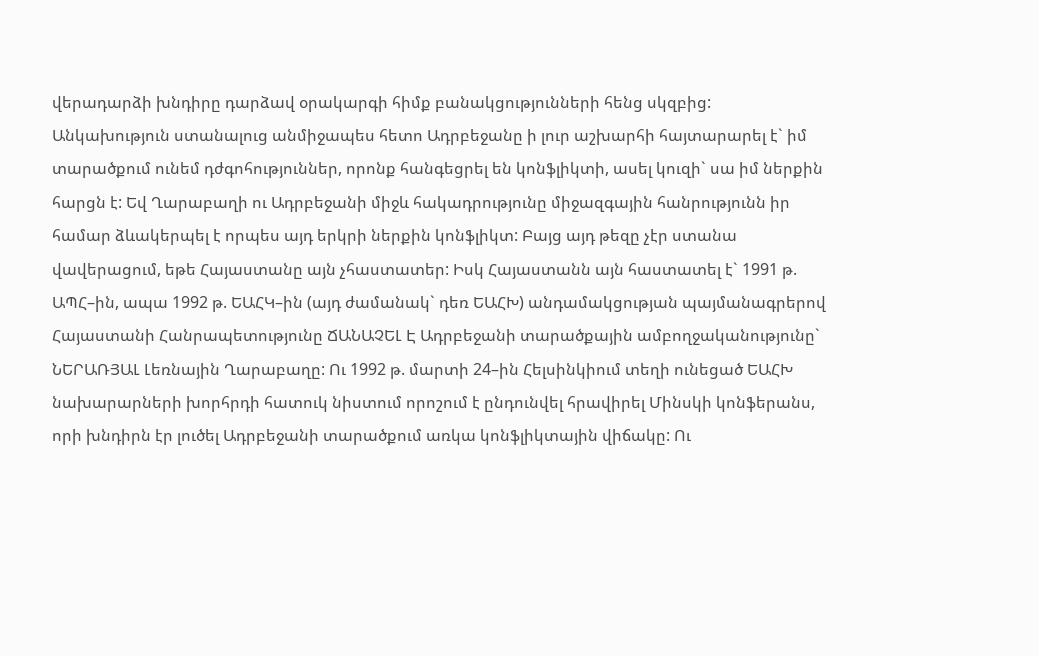վերադարձի խնդիրը դարձավ օրակարգի հիմք բանակցությունների հենց սկզբից:
Անկախություն ստանալուց անմիջապես հետո Ադրբեջանը ի լուր աշխարհի հայտարարել է` իմ տարածքում ունեմ դժգոհություններ, որոնք հանգեցրել են կոնֆլիկտի, ասել կուզի` սա իմ ներքին հարցն է: Եվ Ղարաբաղի ու Ադրբեջանի միջև հակադրությունը միջազգային հանրությունն իր համար ձևակերպել է որպես այդ երկրի ներքին կոնֆլիկտ: Բայց այդ թեզը չէր ստանա վավերացում, եթե Հայաստանը այն չհաստատեր: Իսկ Հայաստանն այն հաստատել է` 1991 թ. ԱՊՀ–ին, ապա 1992 թ. ԵԱՀԿ–ին (այդ ժամանակ` դեռ ԵԱՀԽ) անդամակցության պայմանագրերով Հայաստանի Հանրապետությունը ՃԱՆԱՉԵԼ Է Ադրբեջանի տարածքային ամբողջականությունը` ՆԵՐԱՌՅԱԼ Լեռնային Ղարաբաղը: Ու 1992 թ. մարտի 24–ին Հելսինկիում տեղի ունեցած ԵԱՀԽ նախարարների խորհրդի հատուկ նիստում որոշում է ընդունվել հրավիրել Մինսկի կոնֆերանս, որի խնդիրն էր լուծել Ադրբեջանի տարածքում առկա կոնֆլիկտային վիճակը: Ու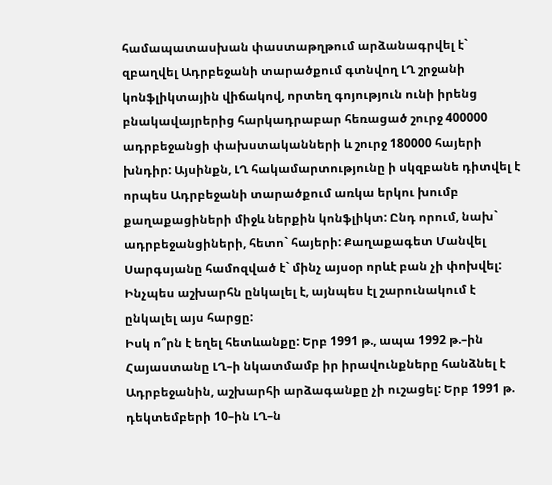համապատասխան փաստաթղթում արձանագրվել է` զբաղվել Ադրբեջանի տարածքում գտնվող ԼՂ շրջանի կոնֆլիկտային վիճակով, որտեղ գոյություն ունի իրենց բնակավայրերից հարկադրաբար հեռացած շուրջ 400000 ադրբեջանցի փախստականների և շուրջ 180000 հայերի խնդիր: Այսինքն, ԼՂ հակամարտությունը ի սկզբանե դիտվել է որպես Ադրբեջանի տարածքում առկա երկու խումբ քաղաքացիների միջև ներքին կոնֆլիկտ: Ընդ որում, նախ` ադրբեջանցիների, հետո` հայերի: Քաղաքագետ Մանվել Սարգսյանը համոզված է` մինչ այսօր որևէ բան չի փոխվել: Ինչպես աշխարհն ընկալել է, այնպես էլ շարունակում է ընկալել այս հարցը:
Իսկ ո՞րն է եղել հետևանքը: Երբ 1991 թ., ապա 1992 թ.–ին Հայաստանը ԼՂ–ի նկատմամբ իր իրավունքները հանձնել է Ադրբեջանին, աշխարհի արձագանքը չի ուշացել: Երբ 1991 թ. դեկտեմբերի 10–ին ԼՂ–ն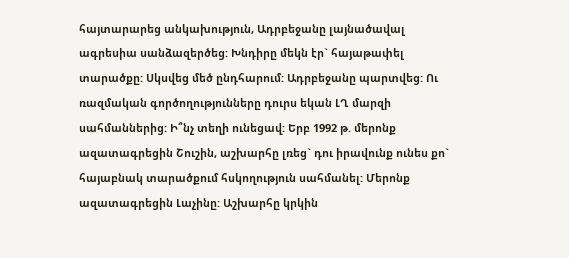հայտարարեց անկախություն, Ադրբեջանը լայնածավալ ագրեսիա սանձազերծեց: Խնդիրը մեկն էր` հայաթափել տարածքը: Սկսվեց մեծ ընդհարում: Ադրբեջանը պարտվեց: Ու ռազմական գործողությունները դուրս եկան ԼՂ մարզի սահմաններից: Ի՞նչ տեղի ունեցավ: Երբ 1992 թ. մերոնք ազատագրեցին Շուշին, աշխարհը լռեց` դու իրավունք ունես քո` հայաբնակ տարածքում հսկողություն սահմանել: Մերոնք ազատագրեցին Լաչինը: Աշխարհը կրկին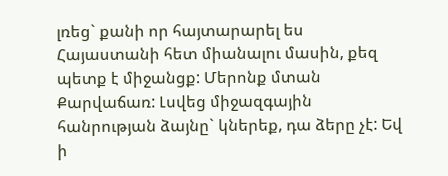լռեց` քանի որ հայտարարել ես Հայաստանի հետ միանալու մասին, քեզ պետք է միջանցք: Մերոնք մտան Քարվաճառ: Լսվեց միջազգային հանրության ձայնը` կներեք, դա ձերը չէ: Եվ ի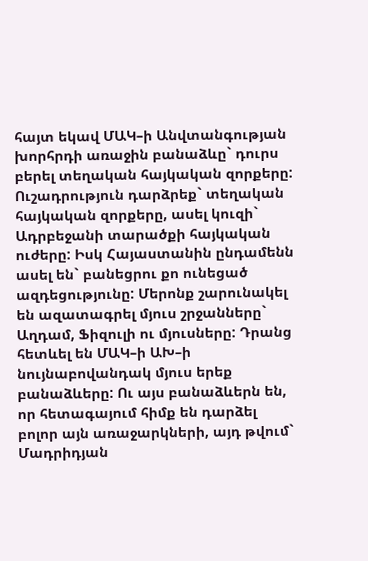հայտ եկավ ՄԱԿ–ի Անվտանգության խորհրդի առաջին բանաձևը` դուրս բերել տեղական հայկական զորքերը: Ուշադրություն դարձրեք` տեղական հայկական զորքերը, ասել կուզի` Ադրբեջանի տարածքի հայկական ուժերը: Իսկ Հայաստանին ընդամենն ասել են` բանեցրու քո ունեցած ազդեցությունը: Մերոնք շարունակել են ազատագրել մյուս շրջանները` Աղդամ, Ֆիզուլի ու մյուսները: Դրանց հետևել են ՄԱԿ–ի ԱԽ–ի նույնաբովանդակ մյուս երեք բանաձևերը: Ու այս բանաձևերն են, որ հետագայում հիմք են դարձել բոլոր այն առաջարկների, այդ թվում` Մադրիդյան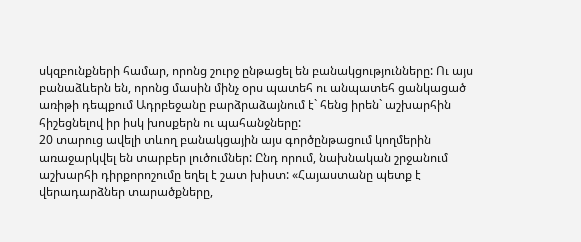սկզբունքների համար, որոնց շուրջ ընթացել են բանակցությունները: Ու այս բանաձևերն են, որոնց մասին մինչ օրս պատեհ ու անպատեհ ցանկացած առիթի դեպքում Ադրբեջանը բարձրաձայնում է` հենց իրեն` աշխարհին հիշեցնելով իր իսկ խոսքերն ու պահանջները:
20 տարուց ավելի տևող բանակցային այս գործընթացում կողմերին առաջարկվել են տարբեր լուծումներ: Ընդ որում, նախնական շրջանում աշխարհի դիրքորոշումը եղել է շատ խիստ: «Հայաստանը պետք է վերադարձներ տարածքները,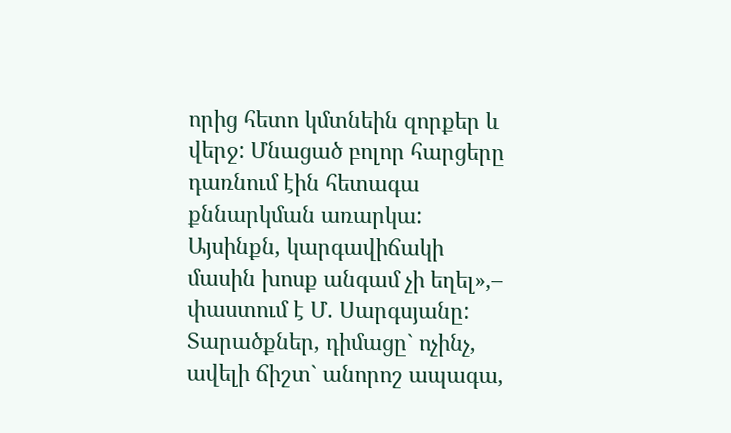որից հետո կմտնեին զորքեր և վերջ: Մնացած բոլոր հարցերը դառնում էին հետագա քննարկման առարկա: Այսինքն, կարգավիճակի մասին խոսք անգամ չի եղել»,– փաստում է Մ. Սարգսյանը: Տարածքներ, դիմացը` ոչինչ, ավելի ճիշտ` անորոշ ապագա,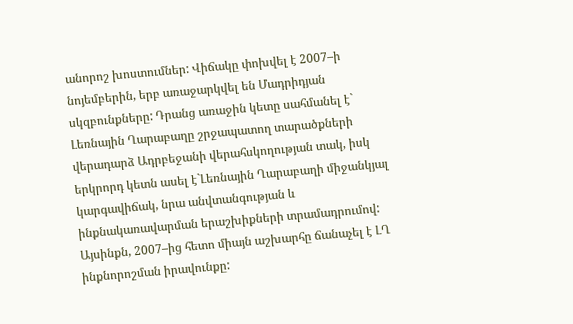անորոշ խոստումներ: Վիճակը փոխվել է 2007–ի նոյեմբերին, երբ առաջարկվել են Մադրիդյան սկզբունքները: Դրանց առաջին կետը սահմանել է` Լեռնային Ղարաբաղը շրջապատող տարածքների վերադարձ Ադրբեջանի վերահսկողության տակ, իսկ երկրորդ կետն ասել է`Լեռնային Ղարաբաղի միջանկյալ կարգավիճակ, նրա անվտանգության և ինքնակառավարման երաշխիքների տրամադրումով: Այսինքն, 2007–ից հետո միայն աշխարհը ճանաչել է ԼՂ ինքնորոշման իրավունքը: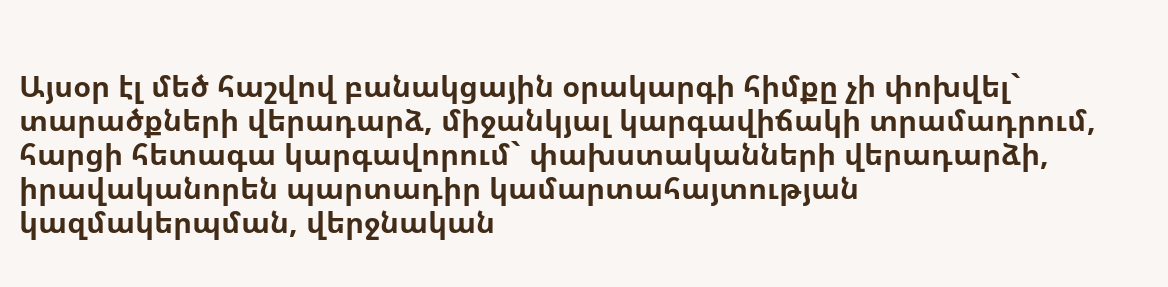Այսօր էլ մեծ հաշվով բանակցային օրակարգի հիմքը չի փոխվել` տարածքների վերադարձ, միջանկյալ կարգավիճակի տրամադրում, հարցի հետագա կարգավորում` փախստականների վերադարձի, իրավականորեն պարտադիր կամարտահայտության կազմակերպման, վերջնական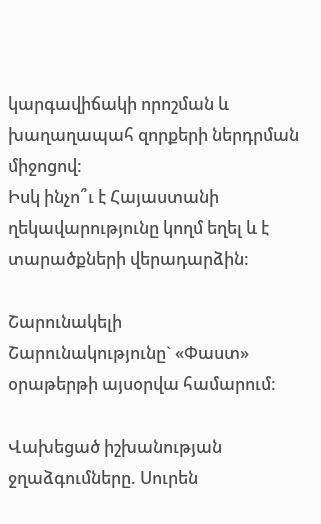կարգավիճակի որոշման և խաղաղապահ զորքերի ներդրման միջոցով:
Իսկ ինչո՞ւ է Հայաստանի ղեկավարությունը կողմ եղել և է տարածքների վերադարձին:

Շարունակելի
Շարունակությունը` «Փաստ» օրաթերթի այսօրվա համարում:

Վախեցած իշխանության ջղաձգումները. Սուրեն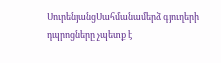ՍուրենյանցՍահմանամերձ գյուղերի դպրոցները չպետք է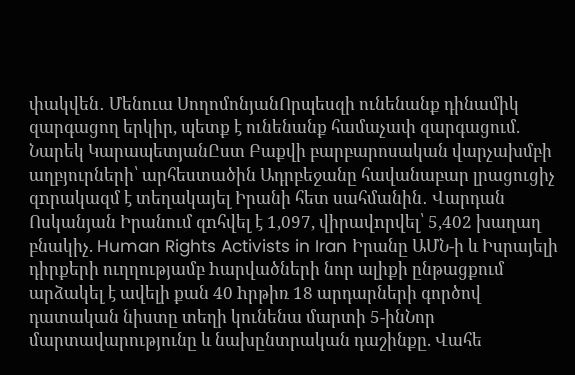փակվեն․ Մենուա ՍողոմոնյանՈրպեսզի ունենանք դինամիկ զարգացող երկիր, պետք է ունենանք համաչափ զարգացում. Նարեկ ԿարապետյանԸստ Բաքվի բարբարոսական վարչախմբի աղբյուրների՝ արհեստածին Ադրբեջանը հավանաբար լրացուցիչ զnրակազմ է տեղակայել Իրանի հետ սահմանին․ Վարդան Ոսկանյան Իրանում զnհվել է 1,097, վիրավnրվել՝ 5,402 խաղաղ բնակիչ. Human Rights Activists in Iran Իրանը ԱՄՆ-ի և Իսրայելի դիրքերի ուղղությամբ hարվածների նոր ալիքի ընթացքում արձակել է ավելի քան 40 hրթիռ 18 արդարների գործով դատական նիստը տեղի կունենա մարտի 5-ինՆոր մարտավարությունը և նախընտրական դաշինքը. Վահե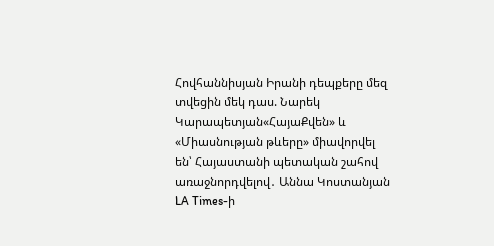Հովհաննիսյան Իրանի դեպքերը մեզ տվեցին մեկ դաս. Նարեկ Կարապետյան«ՀայաՔվեն» և «Միասնության թևերը» միավորվել են՝ Հայաստանի պետական շահով առաջնորդվելով․ Աննա Կոստանյան LA Times-ի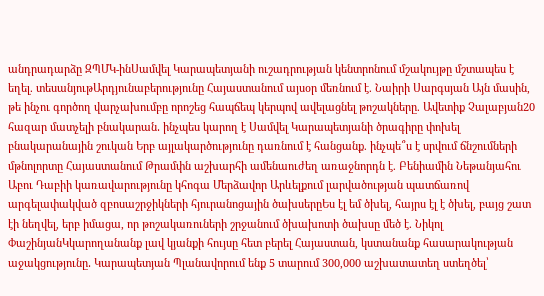անդրադարձը ԶՊՄԿ-ինՍամվել Կարապետյանի ուշադրության կենտրոնում մշակույթը մշտապես է եղել. տեսանյութԱրդյունաբերությունը Հայաստանում այսօր մեռնում է. Նաիրի Սարգսյան Այն մասին, թե ինչու գործող վարչախումբը որոշեց հապճեպ կերպով ավելացնել թոշակները. Ավետիք Չալաբյան20 հազար մատչելի բնակարան․ ինչպես կարող է Սամվել Կարապետյանի ծրագիրը փոխել բնակարանային շուկան Երբ այլակարծությունը դառնում է հանցանք. ինչպե՞ս է սրվում ճնշումների մթնոլորտը Հայաստանում Թրամփն աշխարհի ամենաուժեղ առաջնորդն է. Բենիամին Նեթանյահու Աբու Դաբիի կառավարությունը կհոգա Մերձավոր Արևելքում լարվածության պատճառով արգելափակված զբոսաշրջիկների հյուրանոցային ծախսերըԵս էլ եմ ծխել, հայրս էլ է ծխել, բայց շատ էի նեղվել, երբ իմացա, որ թոշակառուների շրջանում ծխախոտի ծախսը մեծ է. Նիկոլ ՓաշինյանԿկարողանանք լավ կյանքի հույսը հետ բերել Հայաստան, կստանանք հասարակության աջակցությունը․ Կարապետյան Պլանավորում ենք 5 տարում 300,000 աշխատատեղ ստեղծել՝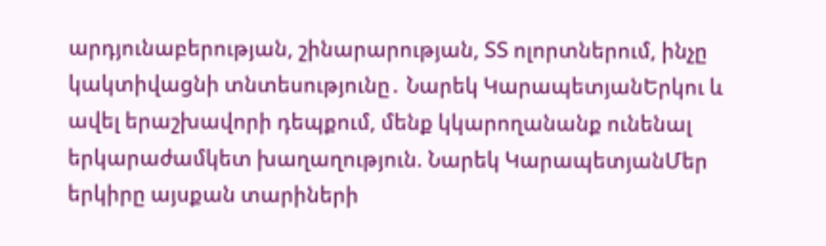արդյունաբերության, շինարարության, ՏՏ ոլորտներում, ինչը կակտիվացնի տնտեսությունը․ Նարեկ ԿարապետյանԵրկու և ավել երաշխավորի դեպքում, մենք կկարողանանք ունենալ երկարաժամկետ խաղաղություն. Նարեկ ԿարապետյանՄեր երկիրը այսքան տարիների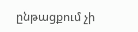ընթացքում չի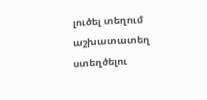լուծել տեղում աշխատատեղ ստեղծելու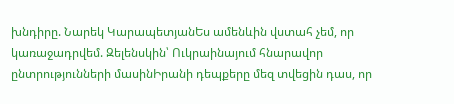խնդիրը. Նարեկ ԿարապետյանԵս ամենևին վստահ չեմ, որ կառաջադրվեմ. Զելենսկին՝ Ուկրաինայում հնարավոր ընտրությունների մասինԻրանի դեպքերը մեզ տվեցին դաս, որ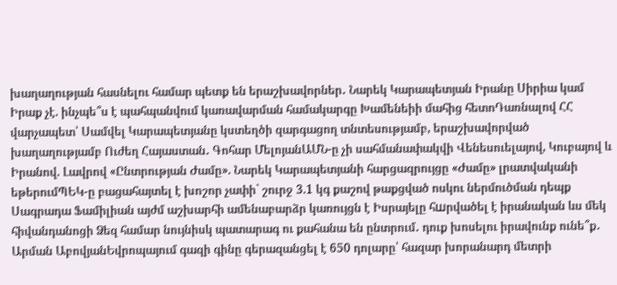խաղաղության հասնելու համար պետք են երաշխավորներ․ Նարեկ Կարապետյան Իրանը Սիրիա կամ Իրաք չէ. ինչպե՞ս է պահպանվում կառավարման համակարգը Խամենեիի մահից հետոԴառնալով ՀՀ վարչապետ՝ Սամվել Կարապետյանը կստեղծի զարգացող տնտեսությամբ, երաշխավորված խաղաղությամբ Ուժեղ Հայաստան․ Գոհար ՄելոյանԱՄՆ-ը չի սահմանափակվի Վենեսուելայով, Կուբայով և Իրանով. Լավրով «Ընտրության Ժամը». Նարեկ Կարապետյանի հարցազրույցը «Ժամը» լրատվականի եթերումՊԵԿ-ը բացահայտել է խոշոր չափի` շուրջ 3.1 կգ քաշով թաքցված ոսկու ներմուծման դեպք Սագրադա Ֆամիլիան այժմ աշխարհի ամենաբարձր կառույցն է Իսրայելը հшրվածել է իրանական ևս մեկ հիվանդանոցի Ձեզ համար նույնիսկ պատարագ ու քահանա են ընտրում․ դուք խոսելու իրավունք ունե՞ք․ Արման ԱբովյանԵվրոպայում գազի գինը գերազանցել է 650 դոլարը՝ հազար խորանարդ մետրի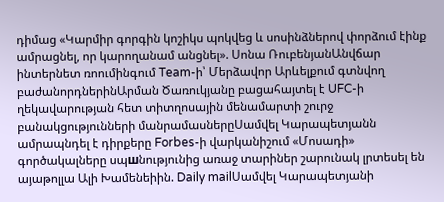դիմաց «Կարմիր գորգին կոշիկս պոկվեց և սոսինձներով փորձում էինք ամրացնել, որ կարողանամ անցնել». Սոնա ՌուբենյանԱնվճար ինտերնետ ռոումինգում Team-ի՝ Մերձավոր Արևելքում գտնվող բաժանորդներինԱրման Ծառուկյանը բացահայտել է UFC-ի ղեկավարության հետ տիտղոսային մենամարտի շուրջ բանակցությունների մանրամասներըՍամվել Կարապետյանն ամրապնդել է դիրքերը Forbes-ի վարկանիշում «Մոսադի» գործակալները սպшնությունից առաջ տարիներ շարունակ լրտեսել են այաթոլլա Ալի Խամենեիին. Daily mailՍամվել Կարապետյանի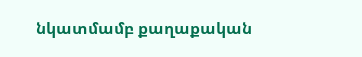նկատմամբ քաղաքական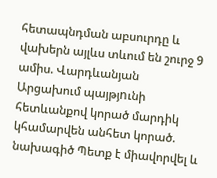հետապնդման աբսուրդը և վախերն այլևս տևում են շուրջ 9 ամիս. Վարդևանյան Արցախում պայթյnւնի հետևանքով կորած մարդիկ կհամարվեն անհետ կորած. նախագիծ Պետք է միավորվել և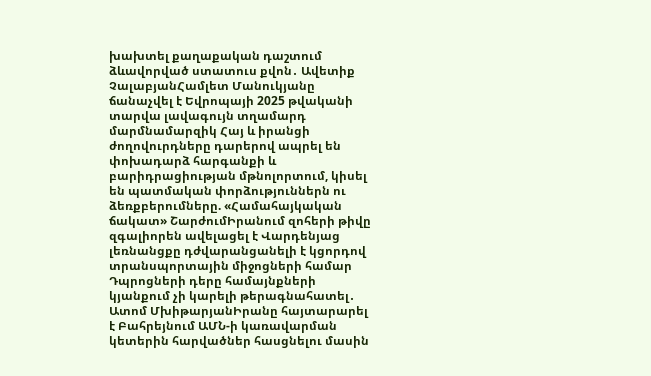խախտել քաղաքական դաշտում ձևավորված ստատուս քվոն․ Ավետիք ՉալաբյանՀամլետ Մանուկյանը ճանաչվել է Եվրոպայի 2025 թվականի տարվա լավագույն տղամարդ մարմնամարզիկ Հայ և իրանցի ժողովուրդները դարերով ապրել են փոխադարձ հարգանքի և բարիդրացիության մթնոլորտում, կիսել են պատմական փորձություններն ու ձեռքբերումները. «Համահայկական ճակատ» ՇարժումԻրանում զոհերի թիվը զգալիորեն ավելացել է Վարդենյաց լեռնանցքը դժվարանցանելի է կցորդով տրանսպորտային միջոցների համար Դպրոցների դերը համայնքների կյանքում չի կարելի թերագնահատել․ Ատոմ ՄխիթարյանԻրանը հայտարարել է Բահրեյնում ԱՄՆ-ի կառավարման կետերին հարվածներ հասցնելու մասին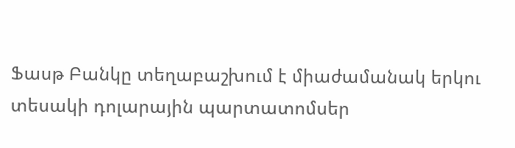Ֆասթ Բանկը տեղաբաշխում է միաժամանակ երկու տեսակի դոլարային պարտատոմսեր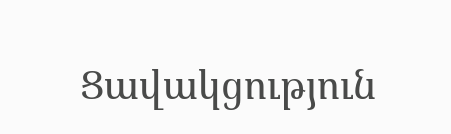Ցավակցություն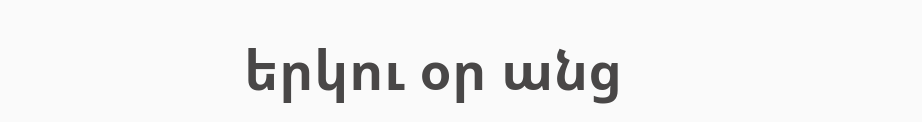երկու օր անց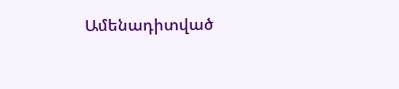Ամենադիտված